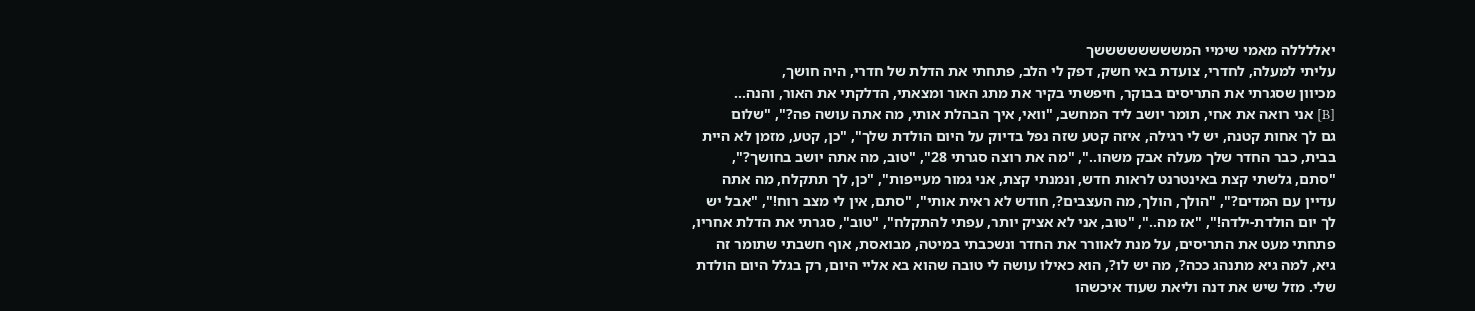יאללללה מאמי שימיי המששששששששך
עליתי למעלה, לחדרי, צועדת באי חשק, דפק לי הלב, פתחתי את הדלת של חדרי, היה חושך,
מכיוון שסגרתי את התריסים בבוקר, חיפשתי בקיר את מתג האור ומצאתי, הדלקתי את האור, והנה...
[B] אני רואה את אחי, תומר יושב ליד המחשב, "וואי, איך הבהלת אותי, מה אתה עושה פה?", "שלום
גם לך אחות קטנה, יש לי רגילה, איזה קטע שזה נפל בדיוק על היום הולדת שלך", "כן, קטע, מזמן לא היית
בבית, כבר החדר שלך מעלה אבק משהו..", "מה את רוצה סגרתי 28", "טוב, מה אתה יושב בחושך?",
"סתם, גלשתי קצת באינטרנט לראות חדש, ונמנתי קצת, אני גמור מעייפות", "כן, לך תתקלח, מה אתה
עדיין עם המדים?", "הולך, הולך, מה העצבים?, חודש לא ראית אותי", "סתם, אין לי מצב רוח!", "אבל יש
לך יום הולדת-ילדה!", "אז מה..", "טוב, אני לא אציק יותר, עפתי להתקלח", "טוב", סגרתי את הדלת אחריו,
פתחתי מעט את התריסים, על מנת לאוורר את החדר ונשכבתי במיטה, מבואסת, אוף חשבתי שתומר זה
גיא, למה גיא מתנהג ככה?, מה יש לו?, הוא כאילו עושה לי טובה שהוא בא אליי היום, רק בגלל היום הולדת
שלי. מזל שיש את דנה וליאת שעוד איכשהו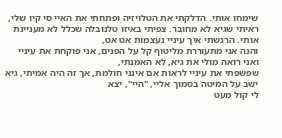שימחו אותי. הדלקתי את הטלויזיה ופתחתי את האיי סי קיו שלי,
ראיתי שגיא לא מחובר. צפיתי באיזו טלנובלה שכלל לא מעניינת אותי. הרגשתי איך עיניי נעצמות אט אט,
והנה אני מתעוררת מליטוף קל על הפנים, אני פוקחת את עיניי ואני רואה מולי את גיא, לא האמנתי,
שפשפתי את עיניי לראות אם אינני חולמת, אך זה היה אמיתי, גיא ישב על המיטה בסמוך אליי, "היי", יצא
לי קול מעט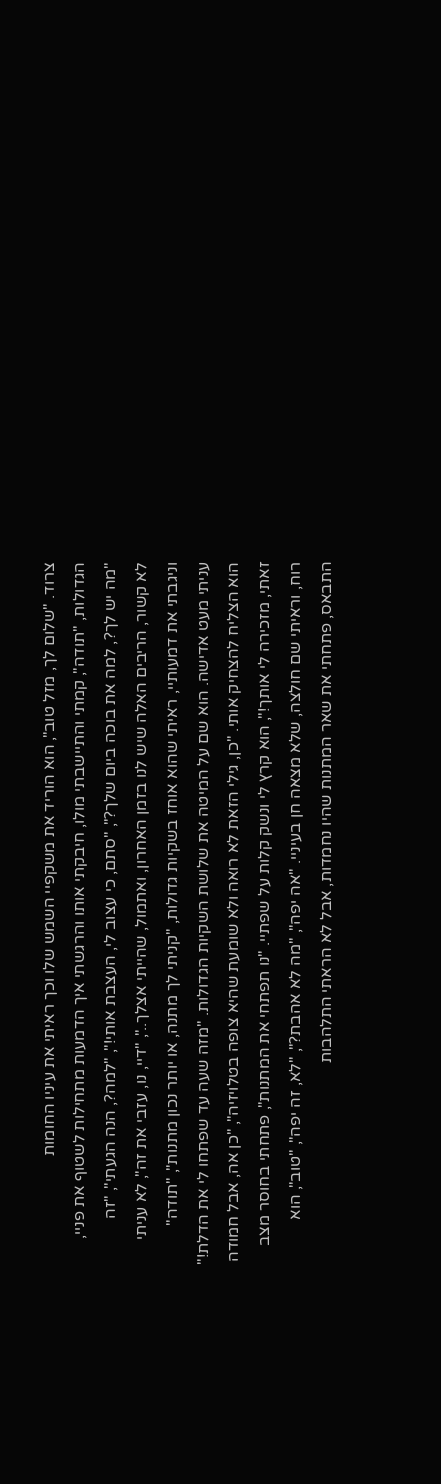צרוד. "שלום לך, מזל טוב", הוא הוריד את משקפיי השמש שלו וכך ראיתי את עיניו החומות
הגדולות, "תודה", קמתי והתיישבתי מולו, חיבקתי אותו והרגשתי איך הדמעות מתחילות לשטוף את פניי,
"מה יש לך?, למה את בוכה ביום שלך?", "סתם, כי עצוב לי, העצבת אותי!", "למה?, הנה הגעתי", "זה
לא קשור, הריבים האלה שיש לנו בזמן האחרון, ואתמול, שהייתי אצלך..", "דיי, נו, עזבי את זה", לא עניתי
וניגבתי את דמעותיי, ראיתי שהוא אוחז בשקיות גדולות, "קניתי לך מתנה, או יותר נכון מתנות", "תודה"
עניתי מעט אדישה. הוא שם על המיטה את שלושת השקיות הגדולות. "מזה שעה עד שפתחו לי את הדלת!"
הוא הצליח להצחיק אותי. "כן, גילי הזאת לא רואה ולא שומעת שהיא צופה בטלויזיה", "כן אה, אבל חמודה
זאתי, מזכירה לי אותך!", הוא קרץ לי ונשק קלות על שפתיי. "נו תפתחי את המתנות", פתחתי בחוסר מצב
רוח, וראיתי שם חולצה, שלא מצאה חן בעיניי. "אה יפה", "מה לא אהבת?", "לא, זה יפה", "טוב", הוא
התבאס, פתחתי את שאר המתנות שהיו נחמדות, אבל לא הראתי התלהבות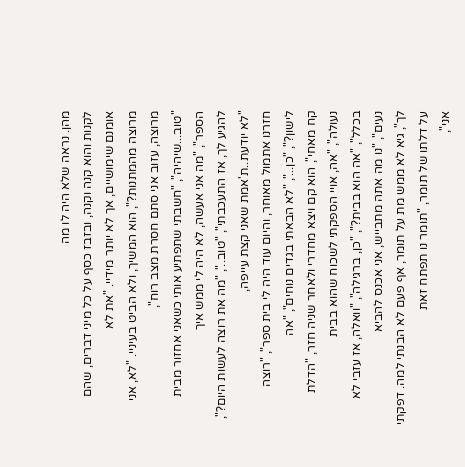מהן. נראה שלא היה לו מה
לקנות והוא קנה וקנה, ובזבז כסף על כל מיני דברים, שהם אומנם שימושיים, אך לא יותר מידיי. "את לא
מרוצה מהמתנות?", הוא המשיך, ולא הביט בעיניי. "לא, אני מרוצה, עזוב אני סתם חסרת מצב רוח",
"טוב...שיהיה", "חשבתי שתפתיע אותי כשאני אחזור מבית הספר", "מה אני אעשה, לא היה לי ממש איך
להגיע לך, אז התעכבתי", "טוב..", "מה את רוצה לעשות היום?", "לא יודעת..ת'אמת שאני קצת עייפה,
חזרנו אתמול מאוחר, והיום עוד היה לי בית ספר", "רוצה לישון?", "כן...", "לא הבאתי בגדים נוחים", "אה
קח מאחי", הוא קם ויצא מחדרי ולאחר שניה חזר, "הדלת נעולה", "אה, אויי הספקתי לשכוח שהוא בבית
בכלל", "אה הוא בבית?", "כן, ברגילה", "וואלה, אז עזבי לא נעים", "נו מה אתה מתבייש, אני אכנס להביא
לך", גיא לא ממש מת על תומר, אף פעם לא הבנתי למה. דפקתי על דלתו של תומר, "תומר נו תפתח זאת
אני",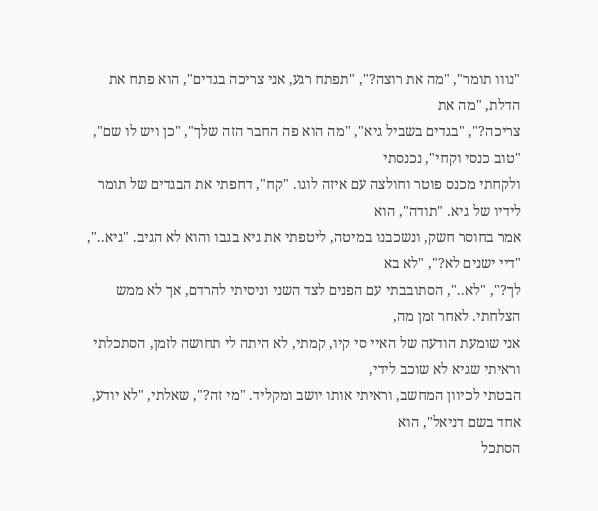"נווו תומר", "מה את רוצה?", "תפתח רגע, אני צריכה בגדים", הוא פתח את הדלת, "מה את
צריכה?", "בגדים בשביל גיא", "מה הוא פה החבר הזה שלך", "כן ויש לו שם", "טוב כנסי וקחי", נכנסתי
ולקחתי מכנס פוטר וחולצה עם איזה לוגו. "קח", דחפתי את הבגדים של תומר לידיו של גיא. "תודה", הוא
אמר בחוסר חשק, ונשכבנו במיטה, ליטפתי את גיא בגבו והוא לא הגיב. "גיא..", "דיי ישנים לא?", "לא בא
לך?", "לא..", הסתובבתי עם הפנים לצד השני וניסיתי להרדם, אך לא ממש הצלחתי. לאחר זמן מה,
אני שומעת הודעה של האיי סי קיו, קמתי, לא היתה לי תחושה לזמן, הסתכלתי וראיתי שגיא לא שוכב לידי,
הבטתי לכיוון המחשב, וראיתי אותו יושב ומקליד. "מי זה?", שאלתי, "לא יודע, אחד בשם דניאל", הוא
הסתכל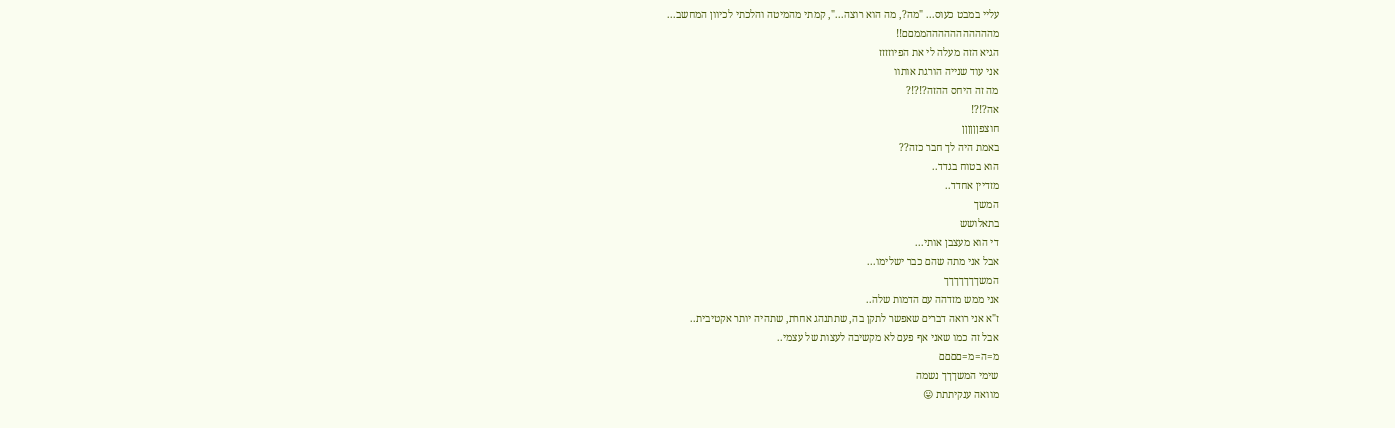עליי במבט כעוס... "מה?, מה הוא רוצה...", קמתי מהמיטה והלכתי לכיוון המחשב...
מהההההההההההממםם!!
הגיא הזה מעלה לי את הפיוזזזז
אני עוד שנייה הורגת אותוו
מה זה היחס ההזה?!?!?
אה?!?!
חוצפןןןןןן
באמת היה לך חבר כזה??
הוא בטוח בגדד..
מזדיין אחדד..
המשך
בתאלושש
די הוא מעצבן אותי...
אבל אני מתה שהם כבר ישלימו...
המשךךךךךךך
אני ממש מזדהה עם הדמות שלה..
ז"א אני רואה דברים שאפשר לתקן בה, שתתנהג אחרת, שתהיה יותר אקטיבית..
אבל זה כמו שאני אף פעם לא מקשיבה לעצות של עצמי..
מ=ה=מ=םםםם
שימי המשךךך נשמה
מוואה ענקיתתת 😛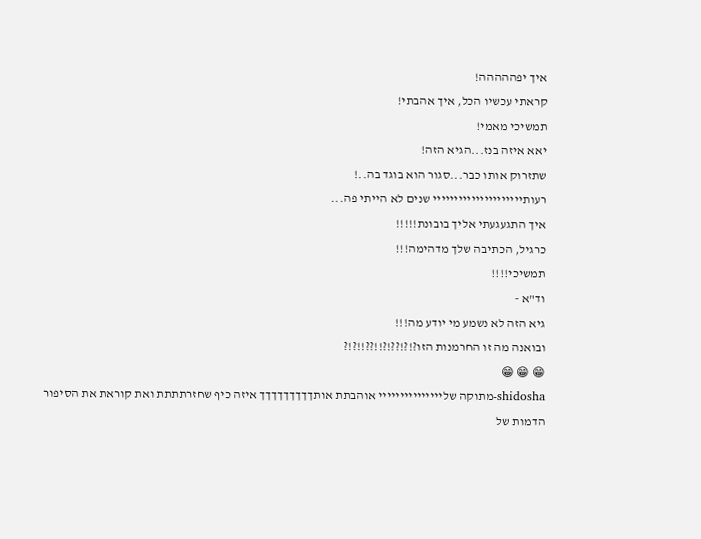איך יפההההה!
קראתי עכשיו הכל, איך אהבתי!
תמשיכי מאמי!
יאא איזה בנז...הגיא הזה!
שתזרוק אותו כבר...סגור הוא בוגד בה..!
רעותייייייייייייייייייייי שנים לא הייתי פה...
איך התגעגעתי אליך בובונת!!!!!
כרגיל, הכתיבה שלך מדהימה!!!
תמשיכי!!!!
וד"א -
גיא הזה לא נשמע מי יודע מה!!!
ובואנה מה זו החרמנות הזו?!?!??!?!!??!!?!?
😁 😁 😁
shidosha-מתוקה שלייייייייייייייי אוהבתת אותךךךךךךךךך איזה כיף שחזרתתתת ואת קוראת את הסיפור
הדמות של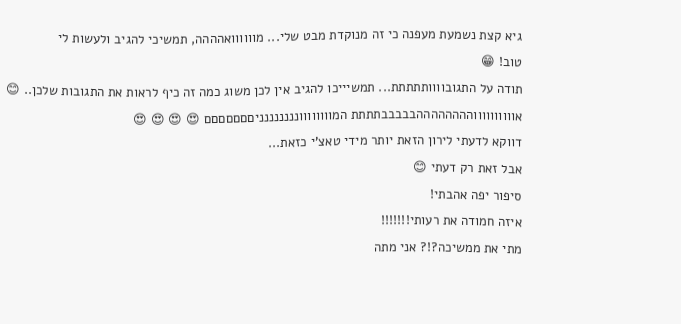גיא קצת נשמעת מעפנה כי זה מנוקדת מבט שלי... מוווווואהההה, תמשיכי להגיב ולעשות לי
טוב! 😁
תודה על התגובוווותתתתת... תמשיייכו להגיב אין לכן משוג כמה זה כיף לראות את התגובות שלכן.. 😊
אווווווווווההההההההבבבבבתתתת המוווווווונננננננניםםםםםםם 😍 😍 😍 😍
דווקא לדעתי לירון הזאת יותר מידי טאצ'י כזאת...
אבל זאת רק דעתי 😊
סיפור יפה אהבתי!
איזה חמודה את רעותי!!!!!!!
מתי את ממשיכה?!? אני מתה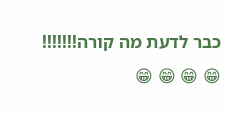כבר לדעת מה קורה!!!!!!!
😁 😁 😁 😁